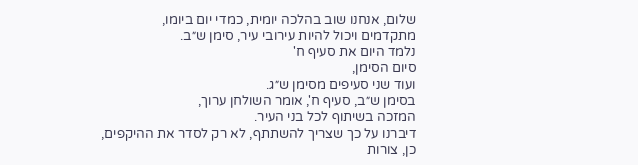שלום, אנחנו שוב בהלכה יומית, כמדי יום ביומו,
מתקדמים ויכול להיות עירובי עיר, סימן ש״ב.
נלמד היום את סעיף ח'
סיום הסימן,
ועוד שני סעיפים מסימן ש״ג.
בסימן ש״ב, סעיף ח', אומר השולחן ערוך,
המזכה בשיתוף לכל בני העיר.
דיברנו על כך שצריך להשתתף, לא רק לסדר את ההיקפים,
כן, צורות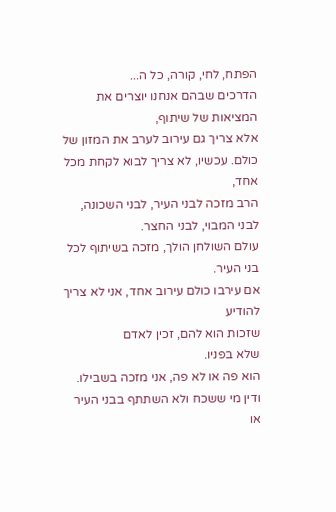הפתח, לחי, קורה, כל ה...
הדרכים שבהם אנחנו יוצרים את המציאות של שיתוף,
אלא צריך גם עירוב לערב את המזון של כולם. עכשיו, לא צריך לבוא לקחת מכל אחד,
הרב מזכה לבני העיר, לבני השכונה,
לבני המבוי, לבני החצר.
עולם השולחן הולך, מזכה בשיתוף לכל בני העיר.
אם עירבו כולם עירוב אחד, אני לא צריך להודיע
שזכות הוא להם, זכין לאדם
שלא בפניו.
הוא פה או לא פה, אני מזכה בשבילו.
ודין מי ששכח ולא השתתף בבני העיר או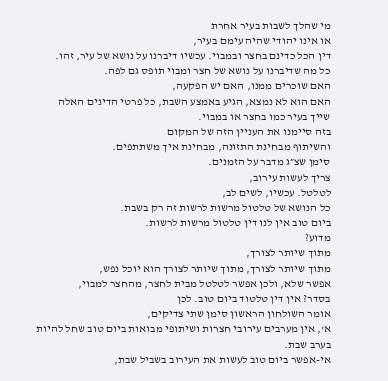מי שהלך לשבות בעיר אחרת
או אינו יהודי שהיה עימם בעיר,
דין הכל כדינם בחצר ובמבוי. עכשיו דיברנו על נושא של עיר, זהו.
כל מה שדיברנו על נושא של חצר ומבוי תופס גם לפה.
האם שוכרים ממנו, האם יש הפקעה,
האם הוא לא נמצא, הגיע באמצע השבת, כל פרטי הדינים האלה
שייך בעיר כמו בחצר או במבוי.
בזה סיימנו את העניין הזה של המקום
והשיתוף מבחינת התזונה, מבחינת איך משתתפים.
סימן שצ״ג מדבר על הזמנים.
צריך לעשות עירוב,
לטלטל. עכשיו, לשים לב,
כל הנושא של טלטול מרשות לרשות זה רק בשבת.
ביום טוב אין לנו דין טלטול מרשות לרשות.
מדוע?
מתוך שיותר לצורך,
מתוך שיותר לצורך, מתוך שיותר לצורך הוא יוכל נפש,
אפשר שלא, ולכן אפשר לטלטל מבית לחצר, מהחצר למבוי,
בסדר? אין דין טלטוד ביום טוב. לכן
אומר השולחון הראשון סימן שתי צדיקים,
א', אין מערבים עירובי חצרות ושיתופי מבואות ביום טוב שחל להיות בערב שבת.
אי-אפשר ביום טוב לעשות את העירוב בשביל שבת,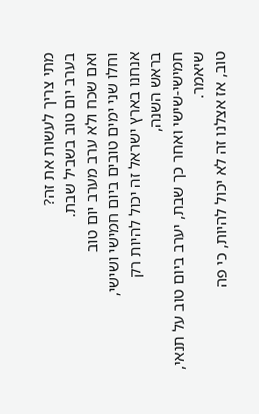מתי צריך לעשות את זה?
בערב יום טוב בשביל שבת.
ואם שכח ולא ערב מערב יום טוב
וחלו שני ימים טובים ביום חמישי ושישי,
אנחנו בארץ ישראל זה יכול להיות רק
בראש השנה,
חמישי-שישי ואחר כך שבת, יערב ביום טוב על תנאי,
שיאמר.
טוב, אז אצלנו זה לא יכול להיות, כי פה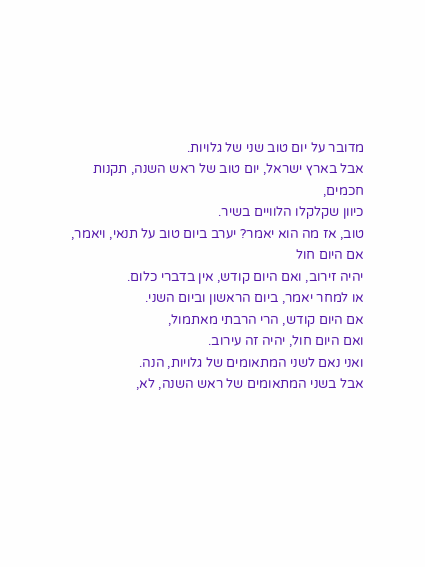מדובר על יום טוב שני של גלויות.
אבל בארץ ישראל, יום טוב של ראש השנה, תקנות חכמים,
כיוון שקלקלו הלוויים בשיר.
טוב, אז מה הוא יאמר? יערב ביום טוב על תנאי, ויאמר, אם היום חול
יהיה זירוב, ואם היום קודש, אין בדברי כלום.
או למחר יאמר, ביום הראשון וביום השני.
אם היום קודש, הרי הרבתי מאתמול,
ואם היום חול, יהיה זה עירוב.
ואני נאם לשני המתאומים של גלויות, הנה.
אבל בשני המתאומים של ראש השנה, לא,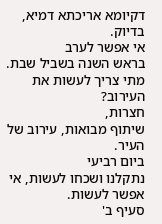דקיומא אריכתא דמיא,
בדיוק.
אי אפשר לערב
בראש השנה בשביל שבת.
מתי צריך לעשות את העירוב?
חצרות,
שיתוף מבואות, עירוב של העיר.
ביום רביעי
נתקלנו ושכחו לעשות, אי אפשר לעשות.
סעיף ב'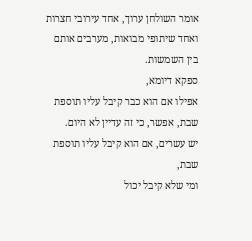אומר השולחן ערוך, אחד עירובי חצרות ואחד שיתופי מבואות, מערבים אותם
בין השמשות.
ספקא דיומא,
אפילו אם הוא כבר קיבל עליו תוספת שבת, אפשר, כי זה עדיין לא היום.
יש עשרים, אם הוא קיבל עליו תוספת שבת,
ומי שלא קיבל יכול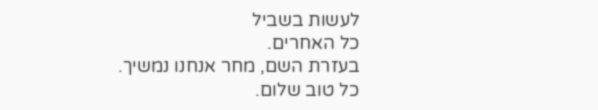לעשות בשביל
כל האחרים.
בעזרת השם, מחר אנחנו נמשיך.
כל טוב שלום.